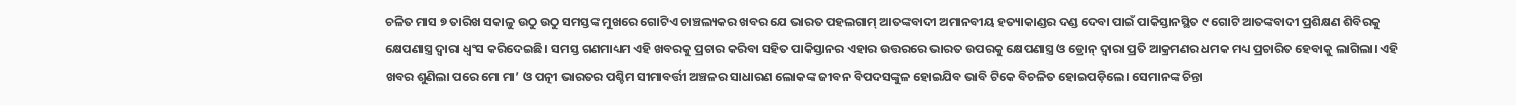ଚଳିତ ମାସ ୭ ତାରିଖ ସକାଳୁ ଉଠୁ ଉଠୁ ସମସ୍ତଙ୍କ ମୁଖରେ ଗୋଟିଏ ଚାଞ୍ଚଲ୍ୟକର ଖବର ଯେ ଭାରତ ପହଲଗାମ୍ ଆତଙ୍କବାଦୀ ଅମାନବୀୟ ହତ୍ୟାକାଣ୍ଡର ଦଣ୍ଡ ଦେବା ପାଇଁ ପାକିସ୍ତାନସ୍ଥିତ ୯ ଗୋଟି ଆତଙ୍କବାଦୀ ପ୍ରଶିକ୍ଷଣ ଶିବିରକୁ କ୍ଷେପଣାସ୍ତ୍ର ଦ୍ୱାରା ଧ୍ୱଂସ କରିଦେଇଛି। ସମସ୍ତ ଗଣମାଧ୍ୟମ ଏହି ଖବରକୁ ପ୍ରଚାର କରିବା ସହିତ ପାକିସ୍ତାନର ଏହାର ଉତ୍ତରରେ ଭାରତ ଉପରକୁ କ୍ଷେପଣାସ୍ତ୍ର ଓ ଡ୍ରୋନ୍ ଦ୍ୱାରା ପ୍ରତି ଆକ୍ରମଣର ଧମକ ମଧ୍ୟ ପ୍ରଚାରିତ ହେବାକୁ ଲାଗିଲା। ଏହି ଖବର ଶୁଣିଲା ପରେ ମୋ ମା’ ଓ ପତ୍ନୀ ଭାରତର ପଶ୍ଚିମ ସୀମାବର୍ତ୍ତୀ ଅଞ୍ଚଳର ସାଧାରଣ ଲୋକଙ୍କ ଜୀବନ ବିପଦସଙ୍କୁଳ ହୋଇଯିବ ଭାବି ଟିକେ ବିଚଳିତ ହୋଇପଡ଼ିଲେ। ସେମାନଙ୍କ ଚିନ୍ତା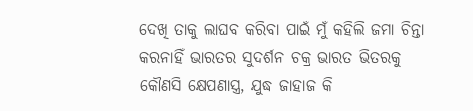ଦେଖି ତାକୁ ଲାଘବ କରିବା ପାଇଁ ମୁଁ କହିଲି ଜମା ଚିନ୍ତା କରନାହିଁ ଭାରତର ସୁଦର୍ଶନ ଚକ୍ର ଭାରତ ଭିତରକୁ କୌଣସି କ୍ଷେପଣାସ୍ତ୍ର, ଯୁଦ୍ଧ ଜାହାଜ କି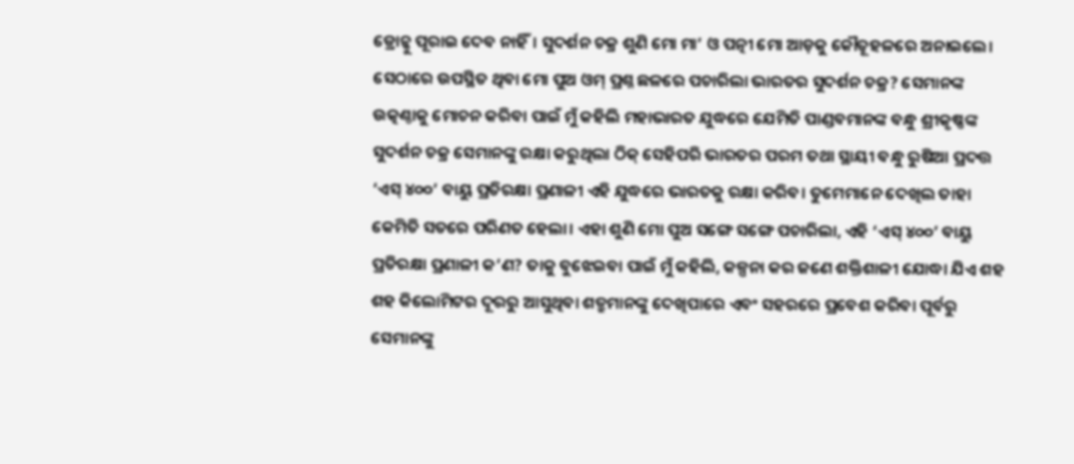ଡ୍ରୋନ୍କୁ ପୂରାଇ ଦେବ ନାହିଁ। ସୁଦର୍ଶନ ଚକ୍ର ଶୁଣି ମୋ ମା’ ଓ ପତ୍ନୀ ମୋ ଆଡ଼କୁ କୌତୂହଳରେ ଅନାଇଲେ। ସେଠାରେ ଉପସ୍ଥିତ ଥିବା ମୋ ପୁଅ ଓମ୍ ପ୍ରଶ୍ନ ଛଳରେ ପଚାରିଲା ଭାରତର ସୁଦର୍ଶନ ଚକ୍ର? ସେମାନଙ୍କ ଉତ୍କଣ୍ଠାକୁ ମୋଚନ କରିବା ପାଇଁ ମୁଁ କହିଲି ମହାଭାରତ ଯୁଦ୍ଧରେ ଯେମିତି ପାଣ୍ଡବମାନଙ୍କ ବନ୍ଧୁ ଶ୍ରୀକୃଷ୍ଣଙ୍କ ସୁଦର୍ଶନ ଚକ୍ର ସେମାନଙ୍କୁ ରକ୍ଷା କରୁଥିଲା ଠିକ୍ ସେହିପରି ଭାରତର ପରମ ତଥା ସ୍ଥାୟୀ ବନ୍ଧୁ ରୁଷିଆ ପ୍ରଦତ୍ତ ‘ଏସ୍ ୪୦୦’ ବାୟୁ ପ୍ରତିରକ୍ଷା ପ୍ରଣାଳୀ ଏହି ଯୁଦ୍ଧରେ ଭାରତକୁ ରକ୍ଷା କରିବ। ତୁମେମାନେ ଦେଖିଲ ତାହା କେମିତି ସତରେ ପରିଣତ ହେଲା। ଏହା ଶୁଣି ମୋ ପୁଅ ସଙ୍ଗେ ସଙ୍ଗେ ପଚାରିଲା, ଏହି ‘ଏସ୍ ୪୦୦’ ବାୟୁ ପ୍ରତିରକ୍ଷା ପ୍ରଣାଳୀ କ’ଣ? ତାକୁ ବୁଝେଇବା ପାଇଁ ମୁଁ କହିଲି, କଳ୍ପନା କର ଜଣେ ଶକ୍ତିଶାଳୀ ଯୋଦ୍ଧା ଯିଏ ଶହ ଶହ କିଲୋମିଟର ଦୂରରୁ ଆସୁଥିବା ଶତ୍ରୁମାନଙ୍କୁ ଦେଖିପାରେ ଏବଂ ସହରରେ ପ୍ରବେଶ କରିବା ପୂର୍ବରୁ ସେମାନଙ୍କୁ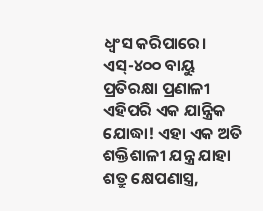ଧ୍ୱଂସ କରିପାରେ। ଏସ୍-୪୦୦ ବାୟୁ ପ୍ରତିରକ୍ଷା ପ୍ରଣାଳୀ ଏହିପରି ଏକ ଯାନ୍ତ୍ରିକ ଯୋଦ୍ଧା! ଏହା ଏକ ଅତି ଶକ୍ତିଶାଳୀ ଯନ୍ତ୍ର ଯାହା ଶତ୍ରୁ କ୍ଷେପଣାସ୍ତ୍ର,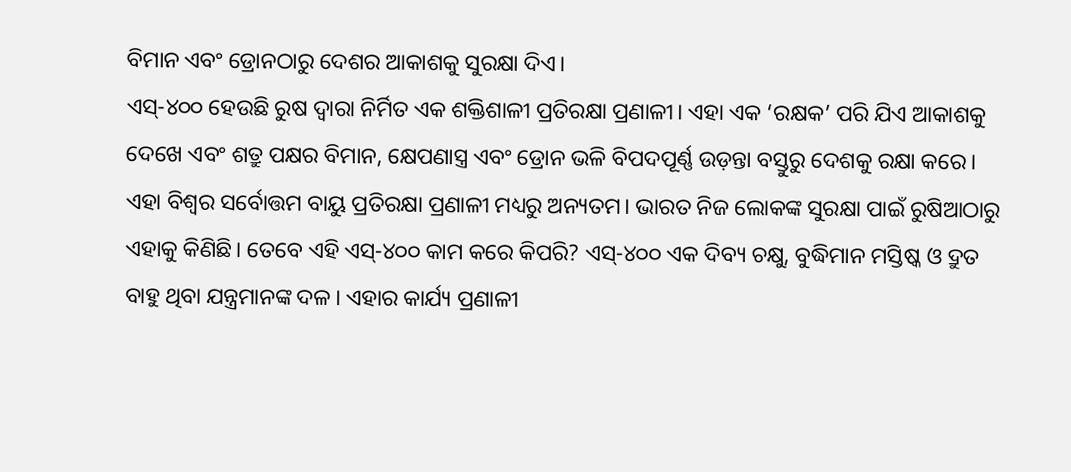ବିମାନ ଏବଂ ଡ୍ରୋନଠାରୁ ଦେଶର ଆକାଶକୁ ସୁରକ୍ଷା ଦିଏ।
ଏସ୍-୪୦୦ ହେଉଛି ରୁଷ ଦ୍ୱାରା ନିର୍ମିତ ଏକ ଶକ୍ତିଶାଳୀ ପ୍ରତିରକ୍ଷା ପ୍ରଣାଳୀ। ଏହା ଏକ ‘ରକ୍ଷକ’ ପରି ଯିଏ ଆକାଶକୁ ଦେଖେ ଏବଂ ଶତ୍ରୁ ପକ୍ଷର ବିମାନ, କ୍ଷେପଣାସ୍ତ୍ର ଏବଂ ଡ୍ରୋନ ଭଳି ବିପଦପୂର୍ଣ୍ଣ ଉଡ଼ନ୍ତା ବସ୍ତୁରୁ ଦେଶକୁ ରକ୍ଷା କରେ। ଏହା ବିଶ୍ୱର ସର୍ବୋତ୍ତମ ବାୟୁ ପ୍ରତିରକ୍ଷା ପ୍ରଣାଳୀ ମଧ୍ୟରୁ ଅନ୍ୟତମ। ଭାରତ ନିଜ ଲୋକଙ୍କ ସୁରକ୍ଷା ପାଇଁ ରୁଷିଆଠାରୁ ଏହାକୁ କିଣିଛି। ତେବେ ଏହି ଏସ୍-୪୦୦ କାମ କରେ କିପରି? ଏସ୍-୪୦୦ ଏକ ଦିବ୍ୟ ଚକ୍ଷୁ, ବୁଦ୍ଧିମାନ ମସ୍ତିଷ୍କ ଓ ଦ୍ରୁତ ବାହୁ ଥିବା ଯନ୍ତ୍ରମାନଙ୍କ ଦଳ। ଏହାର କାର୍ଯ୍ୟ ପ୍ରଣାଳୀ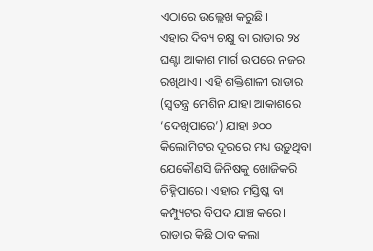ଏଠାରେ ଉଲ୍ଲେଖ କରୁଛି।
ଏହାର ଦିବ୍ୟ ଚକ୍ଷୁ ବା ରାଡାର ୨୪ ଘଣ୍ଟା ଆକାଶ ମାର୍ଗ ଉପରେ ନଜର ରଖିଥାଏ। ଏହି ଶକ୍ତିଶାଳୀ ରାଡାର (ସ୍ବତନ୍ତ୍ର ମେଶିନ ଯାହା ଆକାଶରେ ‘ଦେଖିପାରେ’) ଯାହା ୬୦୦ କିଲୋମିଟର ଦୂରରେ ମଧ୍ୟ ଉଡ଼ୁଥିବା ଯେକୌଣସି ଜିନିଷକୁ ଖୋଜିକରି ଚିହ୍ନିପାରେ। ଏହାର ମସ୍ତିଷ୍କ ବା କମ୍ପ୍ୟୁଟର ବିପଦ ଯାଞ୍ଚ କରେ। ରାଡାର କିଛି ଠାବ କଲା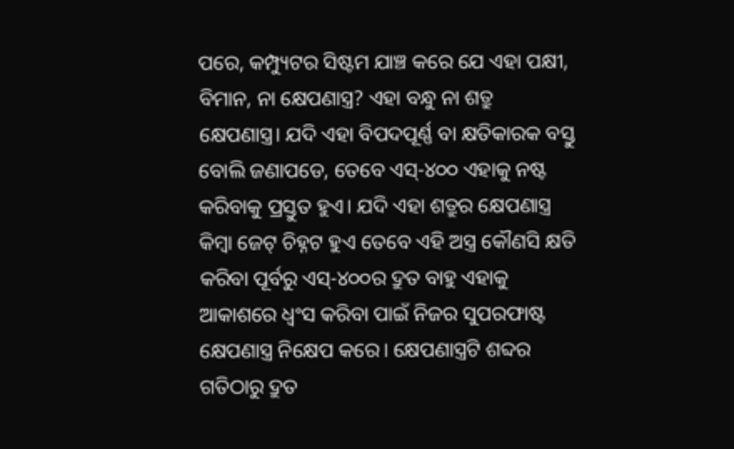ପରେ, କମ୍ପ୍ୟୁଟର ସିଷ୍ଟମ ଯାଞ୍ଚ କରେ ଯେ ଏହା ପକ୍ଷୀ, ବିମାନ, ନା କ୍ଷେପଣାସ୍ତ୍ର? ଏହା ବନ୍ଧୁ ନା ଶତ୍ରୁ କ୍ଷେପଣାସ୍ତ୍ର। ଯଦି ଏହା ବିପଦପୂର୍ଣ୍ଣ ବା କ୍ଷତିକାରକ ବସ୍ତୁ ବୋଲି ଜଣାପଡେ, ତେବେ ଏସ୍-୪୦୦ ଏହାକୁ ନଷ୍ଟ କରିବାକୁ ପ୍ରସ୍ତୁତ ହୁଏ। ଯଦି ଏହା ଶତ୍ରୁର କ୍ଷେପଣାସ୍ତ୍ର କିମ୍ବା ଜେଟ୍ ଚିହ୍ନଟ ହୁଏ ତେବେ ଏହି ଅସ୍ତ୍ର କୌଣସି କ୍ଷତି କରିବା ପୂର୍ବରୁ ଏସ୍-୪୦୦ର ଦ୍ରୁତ ବାହୁ ଏହାକୁ ଆକାଶରେ ଧ୍ୱଂସ କରିବା ପାଇଁ ନିଜର ସୁପରଫାଷ୍ଟ କ୍ଷେପଣାସ୍ତ୍ର ନିକ୍ଷେପ କରେ। କ୍ଷେପଣାସ୍ତ୍ରଟି ଶବ୍ଦର ଗତିଠାରୁ ଦ୍ରୁତ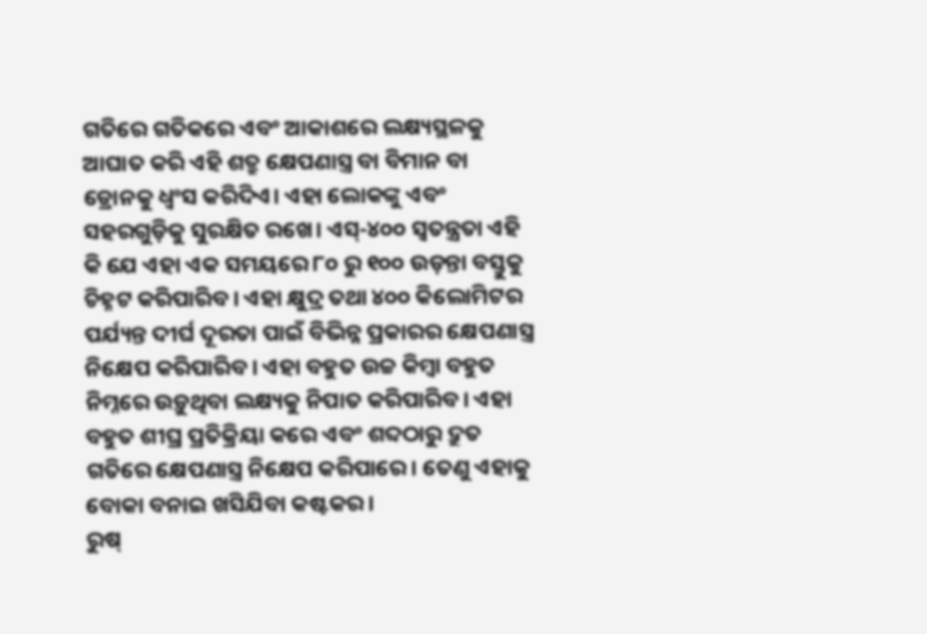ଗତିରେ ଗତିକରେ ଏବଂ ଆକାଶରେ ଲକ୍ଷ୍ୟସ୍ଥଳକୁ ଆଘାତ କରି ଏହି ଶତ୍ରୁ କ୍ଷେପଣାସ୍ତ୍ର ବା ବିମାନ ବା ଡ୍ରୋନକୁ ଧ୍ୱଂସ କରିଦିଏ। ଏହା ଲୋକଙ୍କୁ ଏବଂ ସହରଗୁଡ଼ିକୁ ସୁରକ୍ଷିତ ରଖେ। ଏସ୍-୪୦୦ ସ୍ବତନ୍ତ୍ରତା ଏହି କି ଯେ ଏହା ଏକ ସମୟରେ ୮୦ ରୁ ୧୦୦ ଉଡ଼ନ୍ତା ବସ୍ତୁକୁ ଚିହ୍ନଟ କରିପାରିବ। ଏହା କ୍ଷୁଦ୍ର ତଥା ୪୦୦ କିଲୋମିଟର ପର୍ଯ୍ୟନ୍ତ ଦୀର୍ଘ ଦୂରତା ପାଇଁ ବିଭିନ୍ନ ପ୍ରକାରର କ୍ଷେପଣାସ୍ତ୍ର ନିକ୍ଷେପ କରିପାରିବ। ଏହା ବହୁତ ଉଚ୍ଚ କିମ୍ବା ବହୁତ ନିମ୍ନରେ ଉଡ଼ୁଥିବା ଲକ୍ଷ୍ୟକୁ ନିପାତ କରିପାରିବ। ଏହା ବହୁତ ଶୀଘ୍ର ପ୍ରତିକ୍ରିୟା କରେ ଏବଂ ଶବ୍ଦଠାରୁ ଦ୍ରୁତ ଗତିରେ କ୍ଷେପଣାସ୍ତ୍ର ନିକ୍ଷେପ କରିପାରେ। ତେଣୁ ଏହାକୁ ବୋକା ବନାଇ ଖସିଯିବା କଷ୍ଟକର।
ରୁଷ୍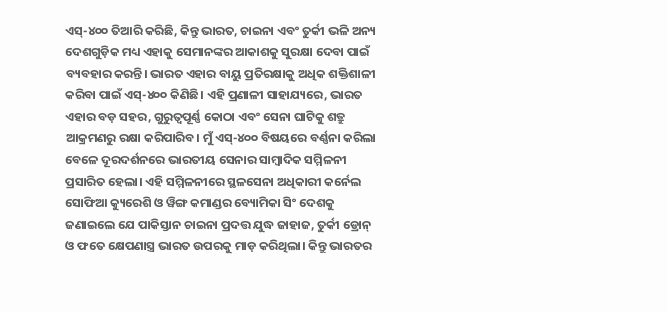ଏସ୍-୪୦୦ ତିଆରି କରିଛି, କିନ୍ତୁ ଭାରତ, ଚାଇନା ଏବଂ ତୁର୍କୀ ଭଳି ଅନ୍ୟ ଦେଶଗୁଡ଼ିକ ମଧ୍ୟ ଏହାକୁ ସେମାନଙ୍କର ଆକାଶକୁ ସୁରକ୍ଷା ଦେବା ପାଇଁ ବ୍ୟବହାର କରନ୍ତି। ଭାରତ ଏହାର ବାୟୁ ପ୍ରତିରକ୍ଷାକୁ ଅଧିକ ଶକ୍ତିଶାଳୀ କରିବା ପାଇଁ ଏସ୍-୪୦୦ କିଣିଛି। ଏହି ପ୍ରଣାଳୀ ସାହାଯ୍ୟରେ, ଭାରତ ଏହାର ବଡ଼ ସହର, ଗୁରୁତ୍ୱପୂର୍ଣ୍ଣ କୋଠା ଏବଂ ସେନା ଘାଟିକୁ ଶତ୍ରୁ ଆକ୍ରମଣରୁ ରକ୍ଷା କରିପାରିବ। ମୁଁ ଏସ୍-୪୦୦ ବିଷୟରେ ବର୍ଣ୍ଣନା କରିଲା ବେଳେ ଦୂରଦର୍ଶନରେ ଭାରତୀୟ ସେନାର ସାମ୍ବାଦିକ ସମ୍ମିଳନୀ ପ୍ରସାରିତ ହେଲା। ଏହି ସମ୍ମିଳନୀରେ ସ୍ଥଳସେନା ଅଧିକାରୀ କର୍ନେଲ ସୋଫିଆ କ୍ୟୁରେଶି ଓ ୱିଙ୍ଗ କମାଣ୍ଡର ବ୍ୟୋମିକା ସିଂ ଦେଶକୁ ଜଣାଇଲେ ଯେ ପାକିସ୍ତାନ ଚାଇନା ପ୍ରଦତ୍ତ ଯୁଦ୍ଧ ଜାହାଜ, ତୁର୍କୀ ଡ୍ରୋନ୍ ଓ ଫତେ କ୍ଷେପଣାସ୍ତ୍ର ଭାରତ ଉପରକୁ ମାଡ଼ କରିଥିଲା। କିନ୍ତୁ ଭାରତର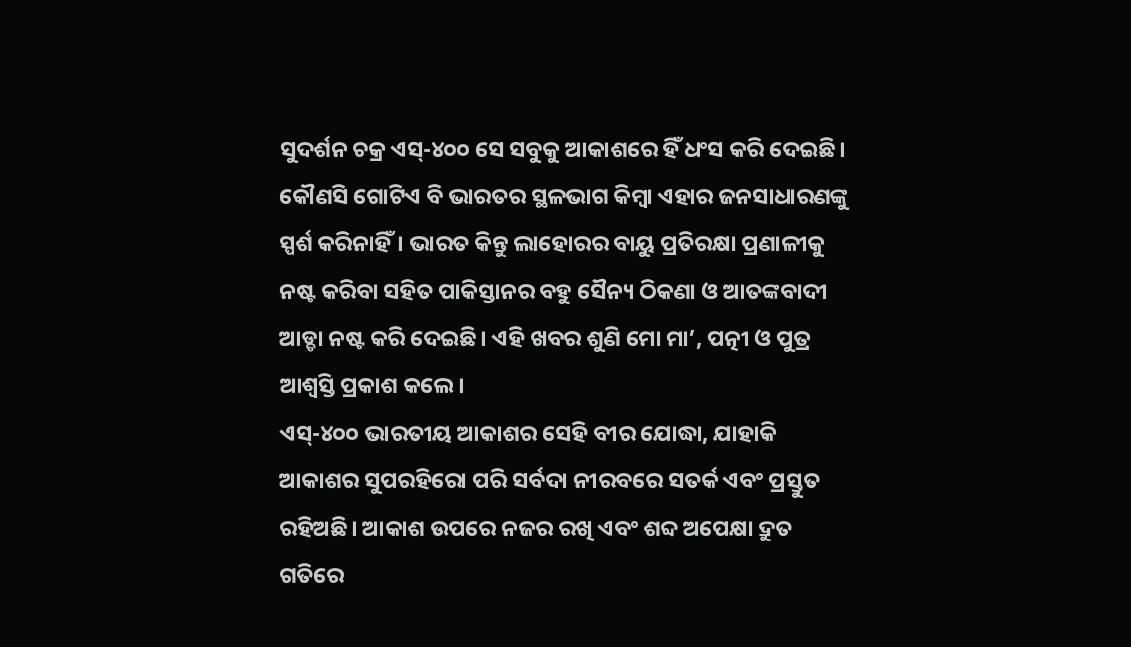ସୁଦର୍ଶନ ଚକ୍ର ଏସ୍-୪୦୦ ସେ ସବୁକୁ ଆକାଶରେ ହିଁ ଧଂସ କରି ଦେଇଛି। କୌଣସି ଗୋଟିଏ ବି ଭାରତର ସ୍ଥଳଭାଗ କିମ୍ବା ଏହାର ଜନସାଧାରଣଙ୍କୁ ସ୍ପର୍ଶ କରିନାହିଁ। ଭାରତ କିନ୍ତୁ ଲାହୋରର ବାୟୁ ପ୍ରତିରକ୍ଷା ପ୍ରଣାଳୀକୁ ନଷ୍ଟ କରିବା ସହିତ ପାକିସ୍ତାନର ବହୁ ସୈନ୍ୟ ଠିକଣା ଓ ଆତଙ୍କବାଦୀ ଆଡ୍ଡା ନଷ୍ଟ କରି ଦେଇଛି। ଏହି ଖବର ଶୁଣି ମୋ ମା’, ପତ୍ନୀ ଓ ପୁତ୍ର ଆଶ୍ୱସ୍ତି ପ୍ରକାଶ କଲେ।
ଏସ୍-୪୦୦ ଭାରତୀୟ ଆକାଶର ସେହି ବୀର ଯୋଦ୍ଧା, ଯାହାକି ଆକାଶର ସୁପରହିରୋ ପରି ସର୍ବଦା ନୀରବରେ ସତର୍କ ଏବଂ ପ୍ରସ୍ତୁତ ରହିଅଛି। ଆକାଶ ଉପରେ ନଜର ରଖି ଏବଂ ଶବ୍ଦ ଅପେକ୍ଷା ଦ୍ରୁତ ଗତିରେ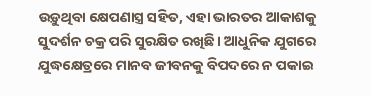ଉଡ଼ୁଥିବା କ୍ଷେପଣାସ୍ତ୍ର ସହିତ, ଏହା ଭାରତର ଆକାଶକୁ ସୁଦର୍ଶନ ଚକ୍ର ପରି ସୁରକ୍ଷିତ ରଖିଛି। ଆଧୁନିକ ଯୁଗରେ ଯୁଦ୍ଧକ୍ଷେତ୍ରରେ ମାନବ ଜୀବନକୁ ବିପଦରେ ନ ପକାଇ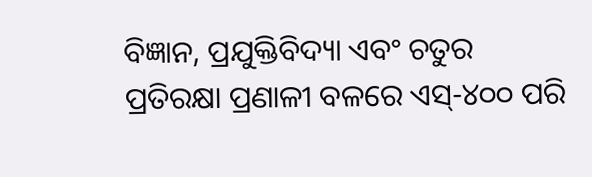ବିଜ୍ଞାନ, ପ୍ରଯୁକ୍ତିବିଦ୍ୟା ଏବଂ ଚତୁର ପ୍ରତିରକ୍ଷା ପ୍ରଣାଳୀ ବଳରେ ଏସ୍-୪୦୦ ପରି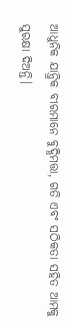ଆଧୁନିକ ଯାନ୍ତ୍ରିକ ବୀରମାନେ ବୁଦ୍ଧିମତ୍ତା, ଗତି ଏବଂ ସଠିକତା ସହିତ ଆମକୁ ସୁରକ୍ଷା ଦିଅନ୍ତି।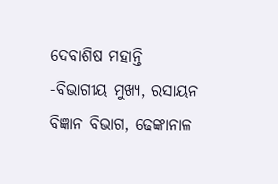ଦେବାଶିଷ ମହାନ୍ତି
-ବିଭାଗୀୟ ମୁଖ୍ୟ, ରସାୟନ ବିଜ୍ଞାନ ବିଭାଗ, ଢେଙ୍କାନାଳ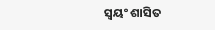ସ୍ବୟଂ ଶାସିତ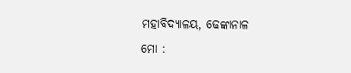ମହାବିଦ୍ୟାଳୟ, ଢେଙ୍କାନାଳ
ମୋ :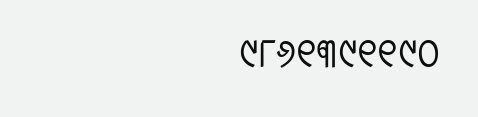୯୮୬୧୩୯୧୧୯୦